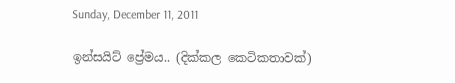Sunday, December 11, 2011

ඉන්සයිට් ප්‍රේමය.. (දික්කල කෙටිකතාවක්)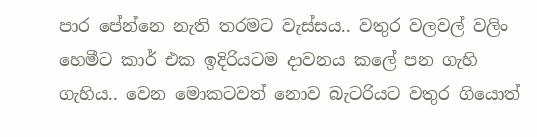පාර පේන්නෙ නැති තරමට වැස්සය.. වතුර වලවල් වලිං හෙමීට කාර් එක ඉදිරියටම දාවනය කලේ පන ගැහි ගැහිය.. වෙන මොකටවත් නොව බැටරියට වතුර ගියොත්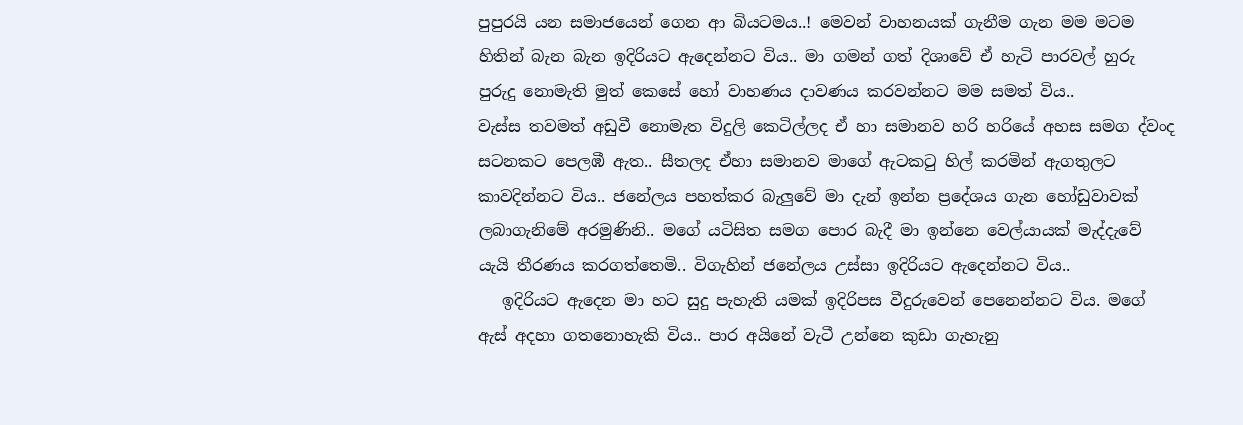පුපුරයි යන සමාජයෙන් ගෙන ආ බියටමය..! මෙවන් වාහනයක් ගැනීම ගැන මම මටම හිතින් බැන බැන ඉදිරියට ඇදෙන්නට විය.. මා ගමන් ගත් දිශාවේ ඒ හැටි පාරවල් හුරු පුරුදු නොමැති මුත් කෙසේ හෝ වාහණය දාවණය කරවන්නට මම සමත් විය..
වැස්ස තවමත් අඩුවී නොමැත විදුලි කෙටිල්ලද ඒ හා සමානව හරි හරියේ අහස සමග ද්වංද සටනකට පෙලඹී ඇත.. සීතලද ඒහා සමානව මාගේ ඇටකටු හිල් කරමින් ඇගතුලට කාවදින්නට විය.. ජනේලය පහත්කර බැලුවේ මා දැන් ඉන්න ප්‍රදේශය ගැන හෝඩුවාවක් ලබාගැනිමේ අරමුණිනි.. මගේ යටිසිත සමග පොර බැදී මා ඉන්නෙ වෙල්යායක් මැද්දැවේ යැයි තීරණය කරගත්තෙමි.. විගැහින් ජනේලය උස්සා ඉදිරියට ඇදෙන්නට විය..
   ඉදිරියට ඇදෙන මා හට සුදු පැහැති යමක් ඉදිරිපස වීදුරුවෙන් පෙනෙන්නට විය. මගේ ඇස් අදහා ගතනොහැකි විය.. පාර අයිනේ වැටී උන්නෙ කුඩා ගැහැනු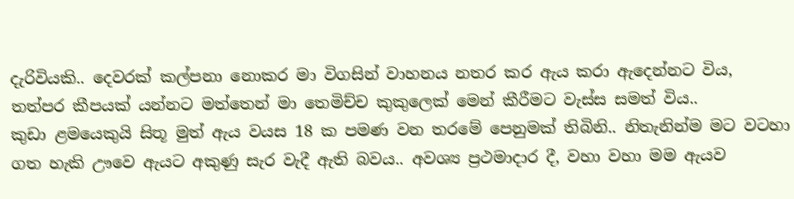දැරිවියකි.. දෙවරක් කල්පනා නොකර මා විගසින් වාහනය නතර කර ඇය කරා ඇදෙන්නට විය, තත්පර කීපයක් යන්නට මත්තෙන් මා තෙමිච්ච කුකුලෙක් මෙන් කීරීමට වැස්ස සමත් විය..
කුඩා ළමයෙකුයි සිතූ මුත් ඇය වයස 18 ක පමණ වන තරමේ පෙනුමක් තිබිනි.. නිතැනින්ම මට වටහා ගත හැකි ඌවෙ ඇයට අකුණු සැර වැදී ඇති බවය.. අවශ්‍ය ප්‍රථමාදාර දී, වහා වහා මම ඇයව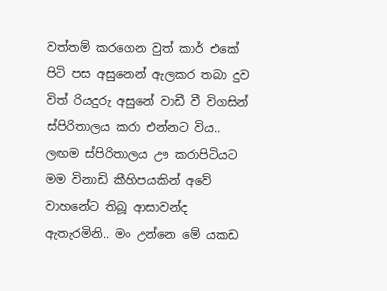වත්තම් කරගෙන වුත් කාර් එකේ පිටි පස අසුනෙන් ඇලකර තබා දුව විත් රියදුරු අසුනේ වාඩී වී විගසින් ස්පිරිතාලය කරා එන්නට විය.. ලඟම ස්පිරිතාලය ඌ කරාපිටියට මම විනාඩි කීහිපයකින් අවේ වාහනේට තිබූ ආසාවන්ද ඇතැරමිනි.. මං උන්නෙ මේ යකඩ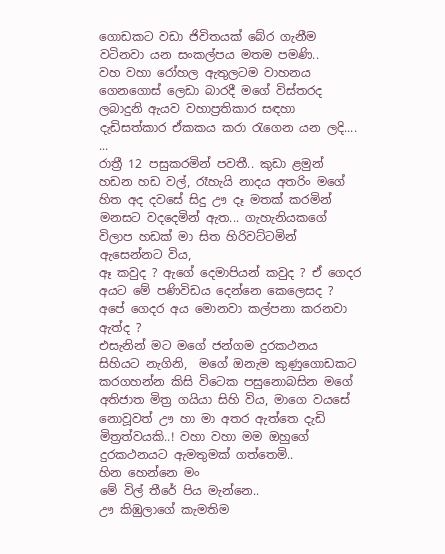ගොඩකට වඩා ජිවිතයක් බේර ගැනීම වටිනවා යන සංකල්පය මතම පමණි..
වහ වහා රෝහල ඇතුලටම වාහනය ගෙනගොස් ලෙඩා බාරදී මගේ විස්තරද ලබාදුනි ඇයව වහාප්‍රතිකාර සඳහා දැඩිසත්කාර ඒකකය කරා රැගෙන යන ලදි....
...
රාත්‍රී 12 පසුකරමින් පවතී.. කුඩා ළමුන් හඩන හඩ වල්, රෑහැයි නාදය අතරිං මගේ හිත අද දවසේ සිදු ඌ දෑ මතක් කරමින් මනසට වදදෙමින් ඇත... ගැහැනියකගේ  විලාප හඩක් මා සිත හිරිවට්ටමින් ඇසෙන්නට විය,
ඈ කවුද ? ඇගේ දෙමාපියන් කවුද ? ඒ ගෙදර අයට මේ පණිවිඩය දෙන්නෙ කෙලෙසද ? අපේ ගෙදර අය මොනවා කල්පනා කරනවා ඇත්ද ?
එසැනින් මට මගේ ජන්ගම දුරකථනය සිහියට නැගිනි,  මගේ ඔනැම කුණුගොඩකට කරගහන්න කිසි විටෙක පසුනොබසින මගේ අතිජාත මිත්‍ර ගයියා සිහි විය, මාගෙ වයසේ නොවූවත් ඌ හා මා අතර ඇත්තෙ දැඩි මිත්‍රත්වයකි..! වහා වහා මම ඔහුගේ දුරකථනයට ඇමතුමක් ගත්තෙමි..
හින හෙන්නෙ මං
මේ විල් තීරේ පිය මැන්නෙ..
ඌ කිඹුලාගේ කැමතිම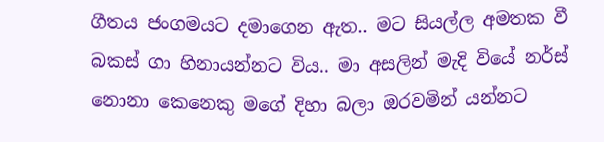ගීතය ජංගමයට දමාගෙන ඇත.. මට සියල්ල අමතක වී බකස් ගා හිනායන්නට විය.. මා අසලින් මැදි වියේ නර්ස් නොනා කෙනෙකු මගේ දිහා බලා ඔරවමින් යන්නට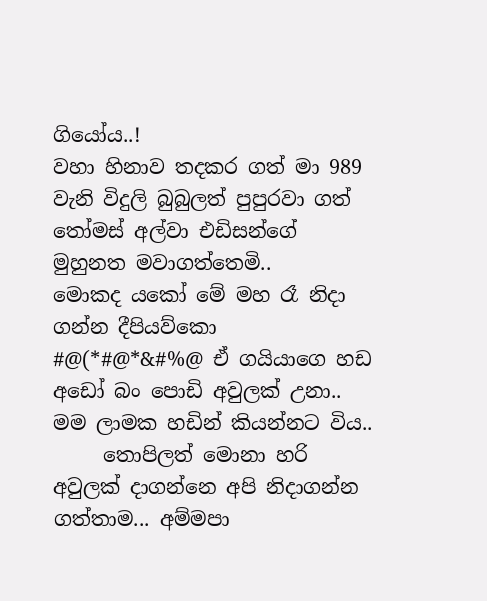ගියෝය..!
වහා හිනාව තදකර ගත් මා 989 වැනි විදුලි බුබුලත් පුපුරවා ගත් තෝමස් අල්වා එඩිසන්ගේ මුහුනත මවාගත්තෙමි..
මොකද යකෝ මේ මහ රෑ නිදා ගන්න දීපියව්කො #@(*#@*&#%@ ඒ ගයියාගෙ හඩ
අඩෝ බං පොඩි අවුලක් උනා.. මම ලාමක හඩින් කියන්නට විය..
     තොපිලත් මොනා හරි අවුලක් දාගන්නෙ අපි නිදාගන්න ගත්තාම... අම්මපා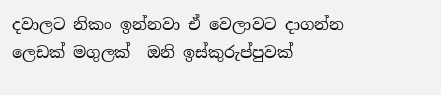දවාලට නිකං ඉන්නවා ඒ වෙලාවට දාගන්න ලෙඩක් මගුලක්  ඔනි ඉස්කුරුප්පුවක්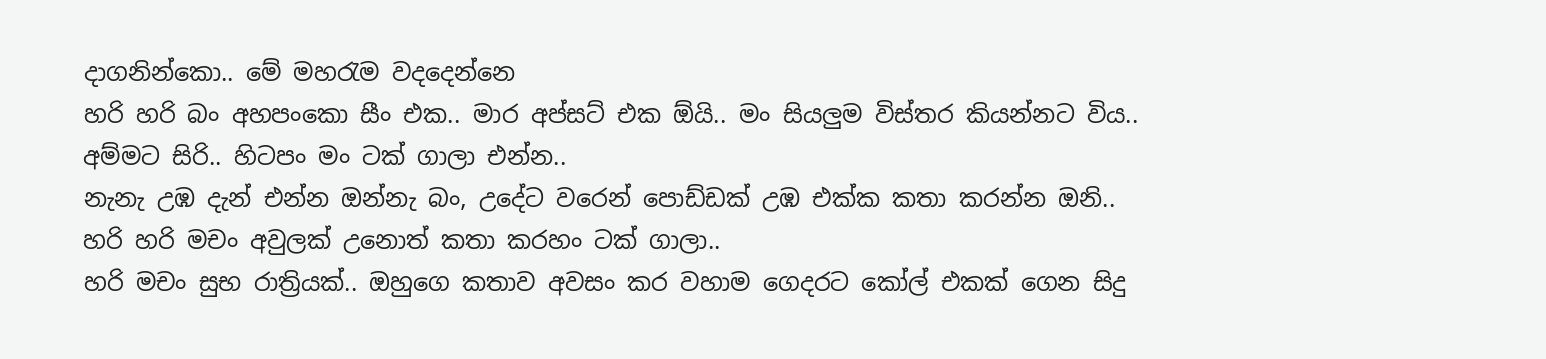දාගනින්කො.. මේ මහරැම වදදෙන්නෙ
හරි හරි බං අහපංකො සීං එක.. මාර අප්සට් එක ඕයි.. මං සියලුම විස්තර කියන්නට විය..
අම්මට සිරි.. හිටපං මං ටක් ගාලා එන්න..
නැනැ උඹ දැන් එන්න ඔන්නැ බං, උදේට වරෙන් පොඩ්ඩක් උඹ එක්ක කතා කරන්න ඔනි..
හරි හරි මචං අවුලක් උනොත් කතා කරහං ටක් ගාලා..
හරි මචං සුභ රාත්‍රියක්.. ඔහුගෙ කතාව අවසං කර වහාම ගෙදරට කෝල් එකක් ගෙන සිදු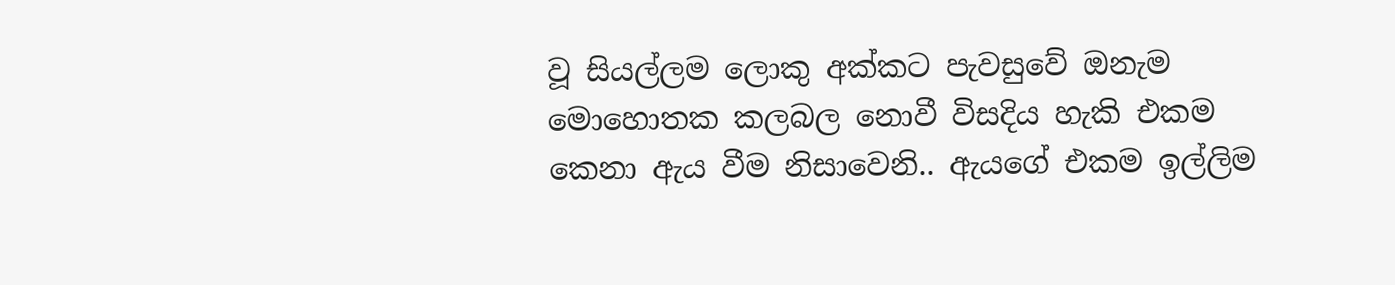වූ සියල්ලම ලොකු අක්කට පැවසුවේ ඔනැම මොහොතක කලබල නොවී විසදිය හැකි එකම කෙනා ඇය වීම නිසාවෙනි.. ඇයගේ එකම ඉල්ලිම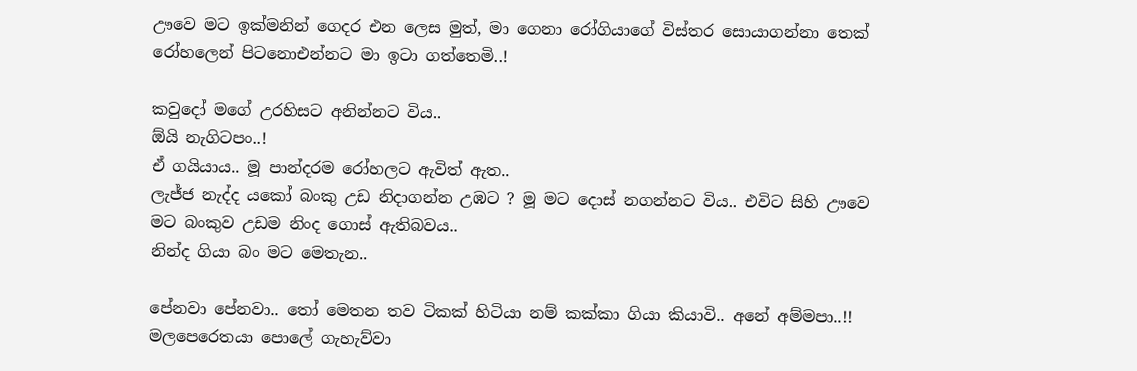ඌවෙ මට ඉක්මනින් ගෙදර එන ලෙස මුත්, මා ගෙනා රෝගියාගේ විස්තර සොයාගන්නා තෙක් රෝහලෙන් පිටනොඑන්නට මා ඉටා ගත්තෙමි..!

කවුදෝ මගේ උරහිසට අනින්නට විය..
ඕයි නැගිටපං..!
ඒ ගයියාය.. මූ පාන්දරම රෝහලට ඇවිත් ඇත..
ලැජ්ජ නැද්ද යකෝ බංකු උඩ නිදාගන්න උඹට ? මූ මට දොස් නගන්නට විය.. එවිට සිහි ඌවෙ මට බංකුව උඩම නිංද ගොස් ඇතිබවය..
නින්ද ගියා බං මට මෙතැන..

පේනවා පේනවා.. තෝ මෙතන තව ටිකක් හිටියා නම් කක්කා ගියා කියාවි.. අනේ අම්මපා..!!
මලපෙරෙතයා පොලේ ගැහැව්වා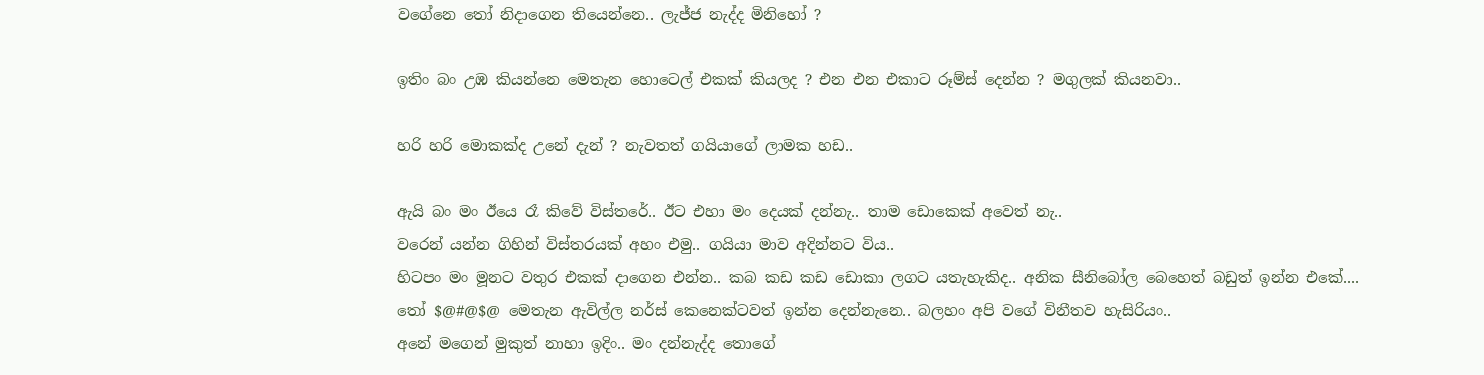වගේනෙ තෝ නිදාගෙන තියෙන්නෙ.. ලැජ්ජ නැද්ද මිනිහෝ ?

ඉතිං බං උඹ කියන්නෙ මෙතැන හොටෙල් එකක් කියලද ? එන එන එකාට රූම්ස් දෙන්න ? මගුලක් කියනවා..

හරි හරි මොකක්ද උනේ දැන් ? නැවතත් ගයියාගේ ලාමක හඩ..

ඇයි බං මං ඊයෙ රෑ කිවේ විස්තරේ.. ඊට එහා මං දෙයක් දන්නැ.. තාම ඩොකෙක් අවෙත් නැ..
වරෙන් යන්න ගිහින් විස්තරයක් අහං එමු.. ගයියා මාව අදින්නට විය..
හිටපං මං මූනට වතුර එකක් දාගෙන එන්න.. කබ කඩ කඩ ඩොකා ලගට යතැහැකිද.. අනික සීනිබෝල බෙහෙත් බඩුත් ඉන්න එකේ....
තෝ $@#@$@ මෙතැන ඇවිල්ල නර්ස් කෙනෙක්ටවත් ඉන්න දෙන්නැනෙ.. බලහං අපි වගේ විනීතව හැසිරියං..
අනේ මගෙන් මුකුත් නාහා ඉදිං.. මං දන්නැද්ද තොගේ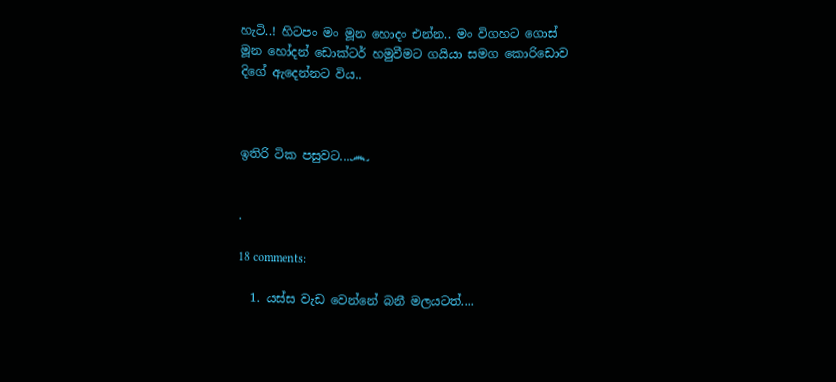හැටි..! හිටපං මං මූන හොදං එන්න.. මං විගහට ගොස් මූන හෝදන් ඩොක්ටර් හමුවීමට ගයියා සමග කොරිඩොව දිගේ ඇදෙන්නට විය..



ඉතිරි ටික පසුවට...෴


.

18 comments:

  1. යස්ස වැඩ වෙන්නේ බනී මලයටත්....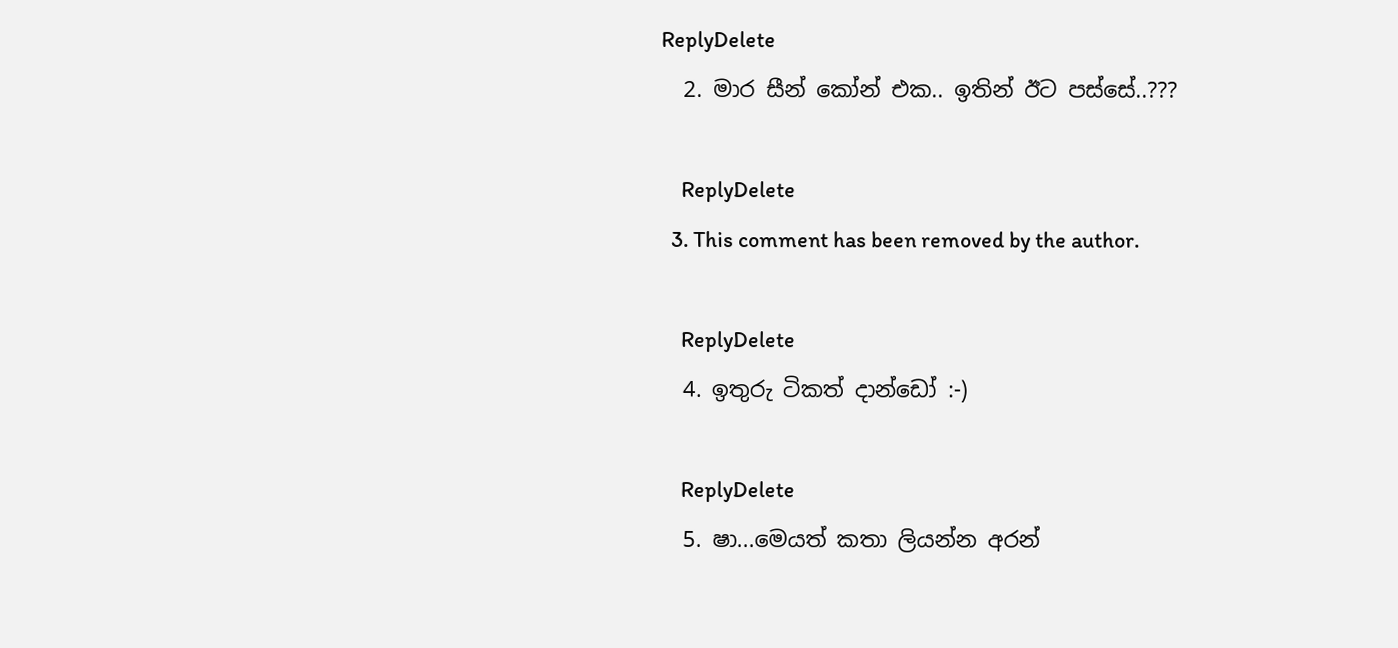ReplyDelete
  2. මාර සීන් කෝන් එක.. ඉතින් ඊට පස්සේ..???

    ReplyDelete
  3. This comment has been removed by the author.

    ReplyDelete
  4. ඉතුරු ටිකත් දාන්ඩෝ :-)

    ReplyDelete
  5. ෂා...මෙයත් කතා ලියන්න අරන්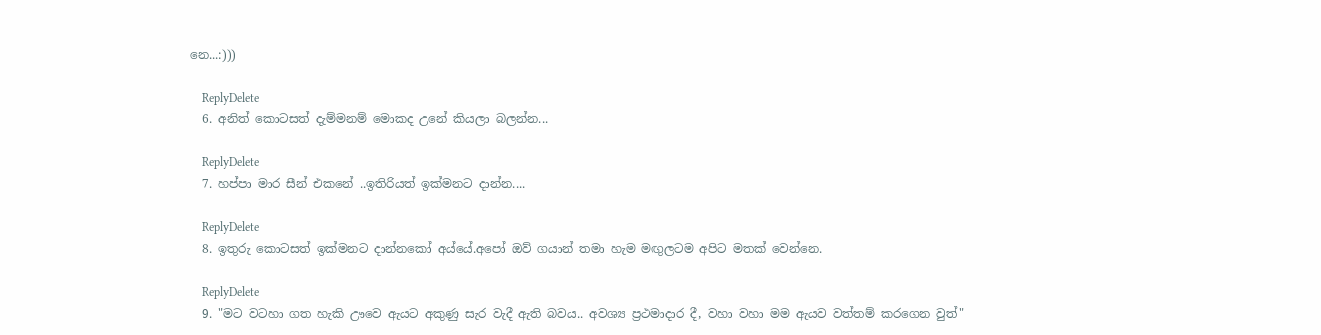නෙ...:)))

    ReplyDelete
  6. අනිත් කොටසත් දැම්මනම් මොකද උනේ කියලා බලන්න...

    ReplyDelete
  7. හප්පා මාර සීන් එකනේ ..ඉතිරියත් ඉක්මනට දාන්න....

    ReplyDelete
  8. ඉතුරු කොටසත් ඉක්මනට දාන්නකෝ අය්යේ.අපෝ ඔව් ගයාන් තමා හැම මඟුලටම අපිට මතක් වෙන්නෙ.

    ReplyDelete
  9. "මට වටහා ගත හැකි ඌවෙ ඇයට අකුණු සැර වැදී ඇති බවය.. අවශ්‍ය ප්‍රථමාදාර දී, වහා වහා මම ඇයව වත්තම් කරගෙන වුත්"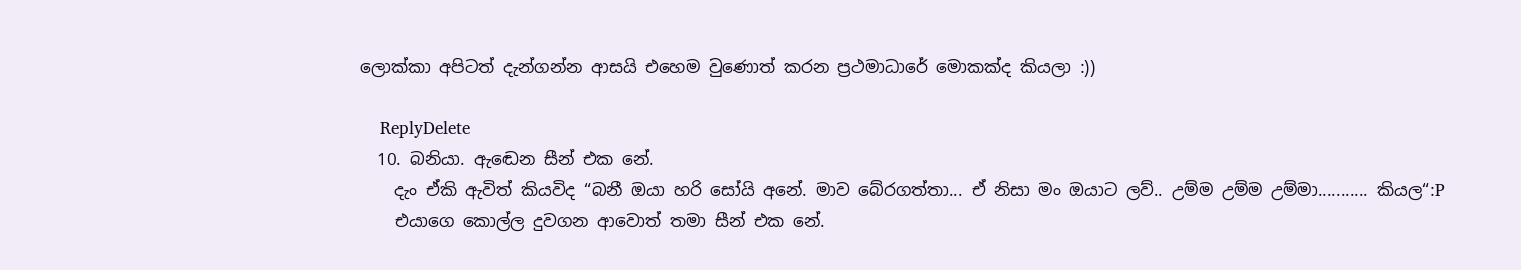ලොක්කා අපිටත් දැන්ගන්න ආසයි එහෙම වුණොත් කරන ප්‍රථමාධාරේ මොකක්ද කියලා :))

    ReplyDelete
  10. බනියා. ඇඬෙන සීන් එක නේ.
    දැං ඒකි ඇවිත් කියවිද “බනී ඔයා හරි සෝයි අනේ. මාව බේරගත්තා... ඒ නිසා මං ඔයාට ලව්.. උම්ම උම්ම උම්මා........... කියල“:P
    එයාගෙ කොල්ල දුවගන ආවොත් තමා සීන් එක නේ.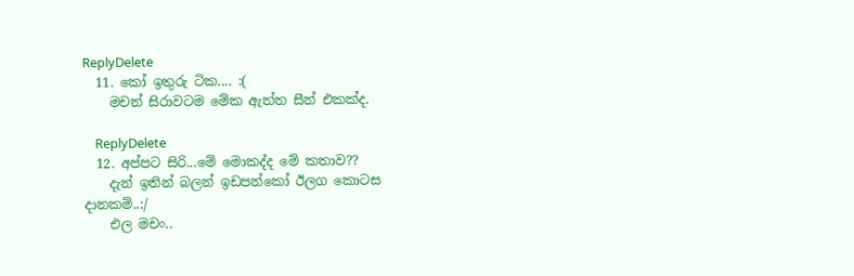ReplyDelete
  11. කෝ ඉතුරු ටික.... :(
    මචන් සිරාවටම මේක ඇත්ත සීන් එකක්ද.

    ReplyDelete
  12. අප්පට සිරි...මේ මොකද්ද මේ කතාව??
    දැන් ඉතින් බලන් ඉඩපන්කෝ ඊලග කොටස දානකම්..:/
    එල මචං..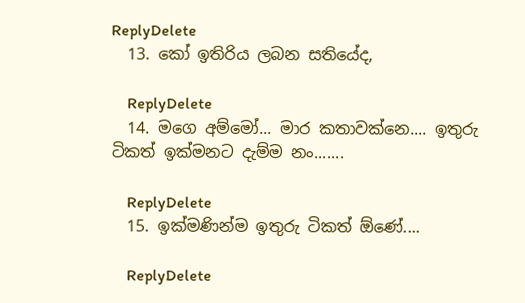ReplyDelete
  13. කෝ ඉතිරිය ලබන සතියේද,

    ReplyDelete
  14. මගෙ අම්මෝ... මාර කතාවක්නෙ.... ඉතුරු ටිකත් ඉක්මනට දැම්ම නං.......

    ReplyDelete
  15. ඉක්මණින්ම ඉතුරු ටිකත් ඕණේ....

    ReplyDelete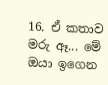16. ඒ කතාව මරු ඈ... මේ ඔයා ඉගෙන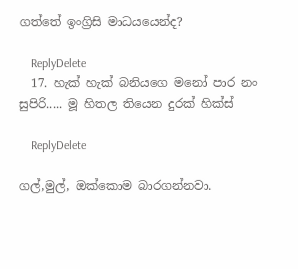ගත්තේ ඉංග්‍රිසි මාධයයෙන්ද?

    ReplyDelete
  17. හැක් හැක් බනියගෙ මනෝ පාර නං සුපිරි..... මූ හිතල තියෙන දුරක් හික්ස්

    ReplyDelete

ගල්,මුල්, ඔක්කොම බාරගන්නවා.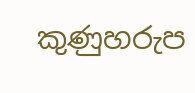කුණුහරුප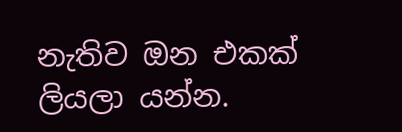නැතිව ඔන එකක් ලියලා යන්න.